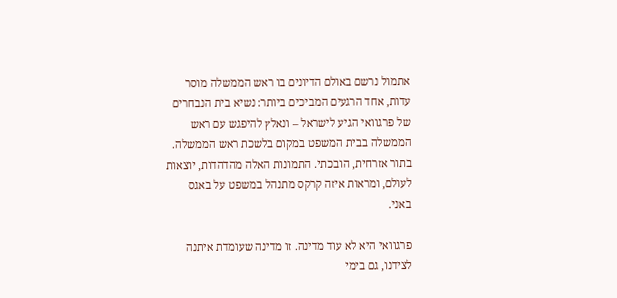אתמול נרשם באולם הדיונים בו ראש הממשלה מוסר עדות, אחד הרגעים המביכים ביותר: נשיא בית הנבחרים של פרגוואי הגיע לישראל – ונאלץ להיפגש עם ראש הממשלה בבית המשפט במקום בלשכת ראש הממשלה.
בתור אזרחית, הובכתי. התמונות האלה מהדהדות, יוצאות לעולם, ומראות איזה קרקס מתנהל במשפט על באגס באני.

פרגוואי היא לא עוד מדינה. זו מדינה שעומדת איתנה לצידנו, גם בימי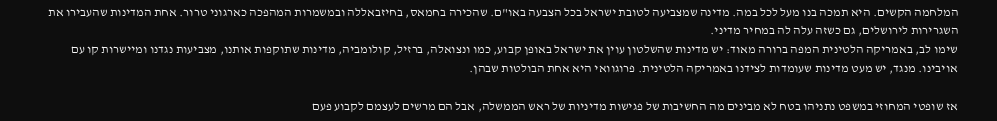המלחמה הקשים. היא תמכה בנו מעל לכל במה. מדינה שמצביעה לטובת ישראל בכל הצבעה באו"ם. שהכירה בחמאס, בחיזבאללה ובמשמרות המהפכה כארגוני טרור. אחת המדינות שהעבירו את השגרירות לירושלים, גם כשזה עלה לה במחיר מדיני.
שימו לב, באמריקה הלטינית המפה ברורה מאוד: יש מדינות שהשלטון עוין את ישראל באופן קבוע, כמו ונצואלה, ברזיל, קולומביה, מדינות שתוקפות אותנו, מצביעות נגדנו ומיישרות קו עם אויבינו. מנגד, יש מעט מדינות שעומדות לצידנו באמריקה הלטינית. פרוגוואי היא אחת הבולטות שבהן.

אז שופטי המחוזי במשפט נתניהו בטח לא מבינים מה החשיבות של פגישות מדיניות של ראש הממשלה, אבל הם מרשים לעצמם לקבוע פעם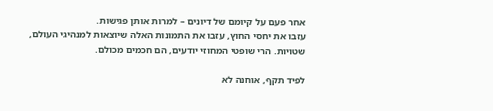אחר פעם על קיומם של דיונים – למרות אותן פגישות.
עזבו את יחסי החוץ, עזבו את התמונות האלה שיוצאות למנהיגי העולם, שטויות. הרי שופטי המחוזי יודעים, הם חכמים מכולם.

לפיד תקף, אוחנה לא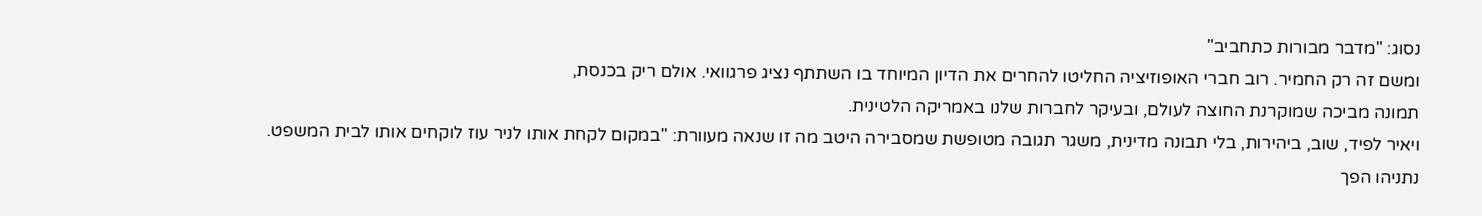נסוג: "מדבר מבורות כתחביב"
ומשם זה רק החמיר. רוב חברי האופוזיציה החליטו להחרים את הדיון המיוחד בו השתתף נציג פרגוואי. אולם ריק בכנסת,
תמונה מביכה שמוקרנת החוצה לעולם, ובעיקר לחברות שלנו באמריקה הלטינית.
ויאיר לפיד, שוב, ביהירות, בלי תבונה מדינית, משגר תגובה מטופשת שמסבירה היטב מה זו שנאה מעוורת: "במקום לקחת אותו לניר עוז לוקחים אותו לבית המשפט. נתניהו הפך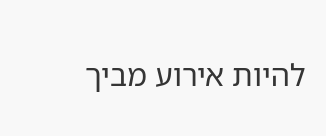להיות אירוע מביך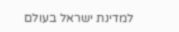למדינת ישראל בעולם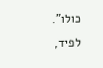כולו".
לפיד,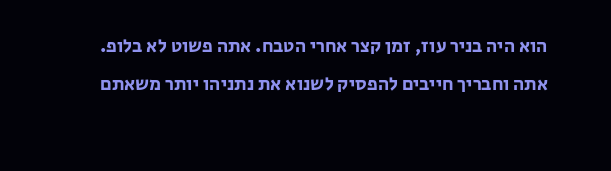הוא היה בניר עוז, זמן קצר אחרי הטבח. אתה פשוט לא בלופ. אתה וחבריך חייבים להפסיק לשנוא את נתניהו יותר משאתם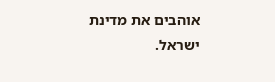אוהבים את מדינת ישראל.